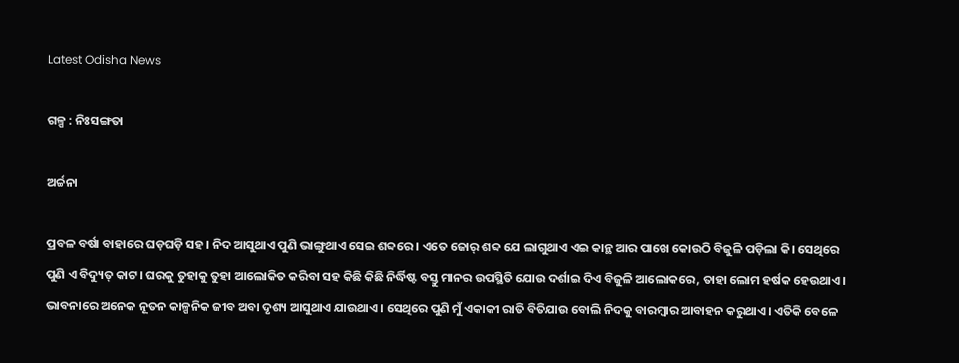Latest Odisha News

ଗଳ୍ପ : ନିଃସଙ୍ଗତା

ଅର୍ଚ୍ଚନା

ପ୍ରବଳ ବର୍ଷା ବାହାରେ ଘଡ଼ଘଡ଼ି ସହ। ନିଦ ଆସୁଥାଏ ପୁଣି ଭାଙ୍ଗୁଥାଏ ସେଇ ଶବ୍ଦରେ। ଏତେ ଜୋର୍ ଶବ୍ଦ ଯେ ଲାଗୁଥାଏ ଏଇ କାନ୍ଥ ଆର ପାଖେ କୋଉଠି ବିଜୁଳି ପଡ଼ିଲା କି। ସେଥିରେ ପୁଣି ଏ ବିଦ୍ୟୁତ୍ କାଟ। ଘରକୁ ତୁହାକୁ ତୁହା ଆଲୋକିତ କରିବା ସହ କିଛି କିଛି ନିର୍ଦ୍ଧିଷ୍ଟ ବସ୍ତୁ ମାନର ଉପସ୍ଥିତି ଯୋଉ ଦର୍ଶାଇ ଦିଏ ବିଜୁଳି ଆଲୋକରେ, ତାହା ଲୋମ ହର୍ଷକ ହେଉଥାଏ। ଭାବନାରେ ଅନେକ ନୂତନ କାଳ୍ପନିକ ଜୀବ ଅବା ଦୃଶ୍ୟ ଆସୁଥାଏ ଯାଉଥାଏ। ସେଥିରେ ପୁଣି ମୁଁ ଏକାକୀ ରାତି ବିତିଯାଉ ବୋଲି ନିଦକୁ ବାରମ୍ବାର ଆବାହନ କରୁଥାଏ। ଏତିକି ବେଳେ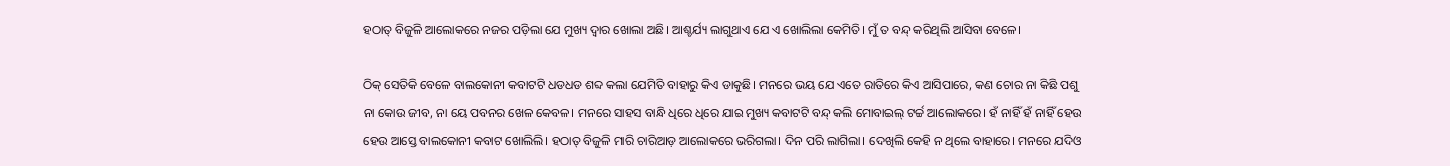ହଠାତ୍ ବିଜୁଳି ଆଲୋକରେ ନଜର ପଡ଼ିଲା ଯେ ମୁଖ୍ୟ ଦ୍ଵାର ଖୋଲା ଅଛି। ଆଶ୍ଚର୍ଯ୍ୟ ଲାଗୁଥାଏ ଯେ ଏ ଖୋଲିଲା କେମିତି। ମୁଁ ତ ବନ୍ଦ୍ କରିଥିଲି ଆସିବା ବେଳେ।

ଠିକ୍ ସେତିକି ବେଳେ ବାଲକୋନୀ କବାଟଟି ଧଡଧଡ ଶବ୍ଦ କଲା ଯେମିତି ବାହାରୁ କିଏ ଡାକୁଛି। ମନରେ ଭୟ ଯେ ଏତେ ରାତିରେ କିଏ ଆସିପାରେ, କଣ ଚୋର ନା କିଛି ପଶୁ ନା କୋଉ ଜୀବ, ନା ୟେ ପବନର ଖେଳ କେବଳ। ମନରେ ସାହସ ବାନ୍ଧି ଧିରେ ଧିରେ ଯାଇ ମୁଖ୍ୟ କବାଟଟି ବନ୍ଦ୍ କଲି ମୋବାଇଲ୍ ଟର୍ଚ୍ଚ ଆଲୋକରେ। ହଁ ନାହିଁ ହଁ ନାହିଁ ହେଉ ହେଉ ଆସ୍ତେ ବାଲକୋନୀ କବାଟ ଖୋଲିଲି। ହଠାତ୍ ବିଜୁଳି ମାରି ଚାରିଆଡ଼ ଆଲୋକରେ ଭରିଗଲା। ଦିନ ପରି ଲାଗିଲା। ଦେଖିଲି କେହି ନ ଥିଲେ ବାହାରେ। ମନରେ ଯଦିଓ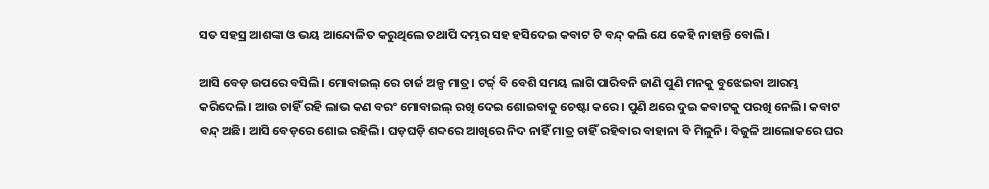ସତ ସହସ୍ର ଆଶଙ୍କା ଓ ଭୟ ଆନ୍ଦୋଳିତ କରୁଥିଲେ ତଥାପି ଦମ୍ଭର ସହ ହସିଦେଇ କବାଟ ଟି ବନ୍ଦ୍ କଲି ଯେ କେହି ନାହାନ୍ତି ବୋଲି।

ଆସି ବେଡ଼ ଉପରେ ବସିଲି। ମୋବାଇଲ୍ ରେ ଚାର୍ଜ ଅଳ୍ପ ମାତ୍ର। ଟର୍ଚ୍ଚ୍ ବି ବେଶି ସମୟ ଲାଗି ପାରିବନି ଜାଣି ପୁଣି ମନକୁ ବୁଝେଇବା ଆରମ୍ଭ କରିଦେଲି। ଆଉ ଚାହିଁ ରହି ଲାଭ କଣ ବରଂ ମୋବାଇଲ୍ ରଖି ଦେଇ ଶୋଇବାକୁ ଚେଷ୍ଟା କରେ। ପୁଣି ଥରେ ଦୁଇ କବାଟକୁ ପରଖି ନେଲି। କବାଟ ବନ୍ଦ୍ ଅଛି। ଆସି ବେଡ଼ରେ ଶୋଇ ରହିଲି। ଘଡ଼ଘଡ଼ି ଶବ୍ଦରେ ଆଖିରେ ନିଦ ନାହିଁ ମାତ୍ର ଚାହିଁ ରହିବାର ବାହାନା ବି ମିଳୁନି। ବିଜୁଳି ଆଲୋକରେ ଘର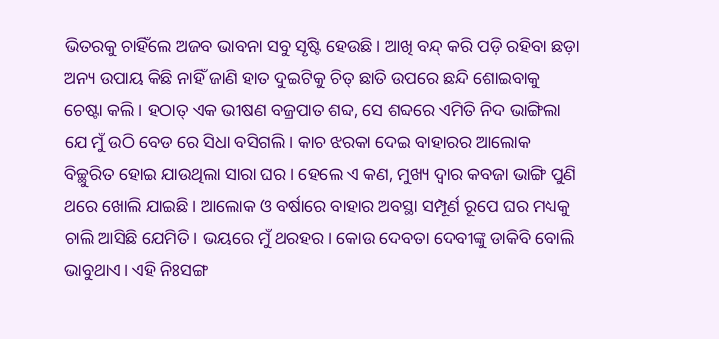ଭିତରକୁ ଚାହିଁଲେ ଅଜବ ଭାବନା ସବୁ ସୃଷ୍ଟି ହେଉଛି। ଆଖି ବନ୍ଦ୍ କରି ପଡ଼ି ରହିବା ଛଡ଼ା ଅନ୍ୟ ଉପାୟ କିଛି ନାହିଁ ଜାଣି ହାତ ଦୁଇଟିକୁ ଚିତ୍ ଛାତି ଉପରେ ଛନ୍ଦି ଶୋଇବାକୁ ଚେଷ୍ଟା କଲି। ହଠାତ୍ ଏକ ଭୀଷଣ ବଜ୍ରପାତ ଶବ୍ଦ, ସେ ଶବ୍ଦରେ ଏମିତି ନିଦ ଭାଙ୍ଗିଲା ଯେ ମୁଁ ଉଠି ବେଡ ରେ ସିଧା ବସିଗଲି। କାଚ ଝରକା ଦେଇ ବାହାରର ଆଲୋକ ବିଚ୍ଛୁରିତ ହୋଇ ଯାଉଥିଲା ସାରା ଘର। ହେଲେ ଏ କଣ, ମୁଖ୍ୟ ଦ୍ଵାର କବଜା ଭାଙ୍ଗି ପୁଣି ଥରେ ଖୋଲି ଯାଇଛି। ଆଲୋକ ଓ ବର୍ଷାରେ ବାହାର ଅବସ୍ଥା ସମ୍ପୂର୍ଣ ରୂପେ ଘର ମଧ୍ୟକୁ ଚାଲି ଆସିଛି ଯେମିତି। ଭୟରେ ମୁଁ ଥରହର। କୋଉ ଦେବତା ଦେବୀଙ୍କୁ ଡାକିବି ବୋଲି ଭାବୁଥାଏ। ଏହି ନିଃସଙ୍ଗ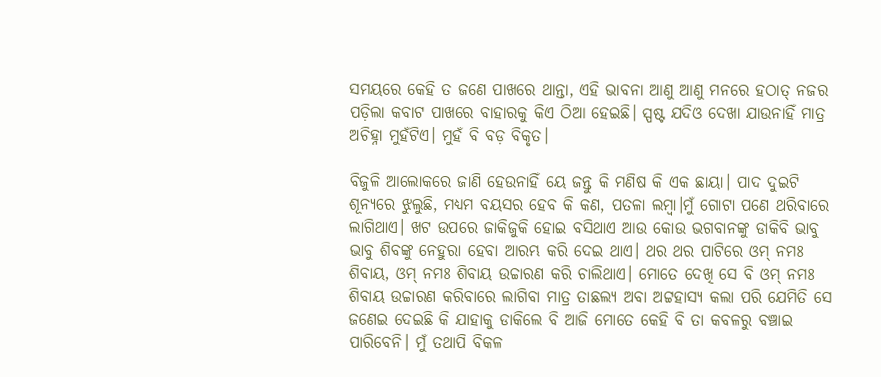ସମୟରେ କେହି ତ ଜଣେ ପାଖରେ ଥାନ୍ତା, ଏହି ଭାବନା ଆଣୁ ଆଣୁ ମନରେ ହଠାତ୍ ନଜର ପଡ଼ିଲା କବାଟ ପାଖରେ ବାହାରକୁ କିଏ ଠିଆ ହେଇଛି। ସ୍ପଷ୍ଟ ଯଦିଓ ଦେଖା ଯାଉନାହିଁ ମାତ୍ର ଅଚିହ୍ନା ମୁହଁଟିଏ। ମୁହଁ ବି ବଡ଼ ବିକୃତ।

ବିଜୁଳି ଆଲୋକରେ ଜାଣି ହେଉନାହିଁ ୟେ ଜନ୍ତୁ କି ମଣିଷ କି ଏକ ଛାୟା। ପାଦ ଦୁଇଟି ଶୂନ୍ୟରେ ଝୁଲୁଛି, ମଧ୍ୟମ ବୟସର ହେବ କି କଣ, ପତଳା ଲମ୍ବା।ମୁଁ ଗୋଟା ପଣେ ଥରିବାରେ ଲାଗିଥାଏ। ଖଟ ଉପରେ ଜାକିଜୁକି ହୋଇ ବସିଥାଏ ଆଉ କୋଉ ଭଗବାନଙ୍କୁ ଡାକିବି ଭାବୁ ଭାବୁ ଶିବଙ୍କୁ ନେହୁରା ହେବା ଆରମ୍ଭ କରି ଦେଇ ଥାଏ। ଥର ଥର ପାଟିରେ ଓମ୍ ନମଃ ଶିବାୟ, ଓମ୍ ନମଃ ଶିବାୟ ଉଚ୍ଚାରଣ କରି ଚାଲିଥାଏ। ମୋତେ ଦେଖି ସେ ବି ଓମ୍ ନମଃ ଶିବାୟ ଉଚ୍ଚାରଣ କରିବାରେ ଲାଗିବା ମାତ୍ର ତାଛଲ୍ୟ ଅବା ଅଟ୍ଟହାସ୍ୟ କଲା ପରି ଯେମିତି ସେ ଜଣେଇ ଦେଇଛି କି ଯାହାକୁ ଡାକିଲେ ବି ଆଜି ମୋତେ କେହି ବି ତା କବଳରୁ ବଞ୍ଚାଇ ପାରିବେନି। ମୁଁ ତଥାପି ବିକଳ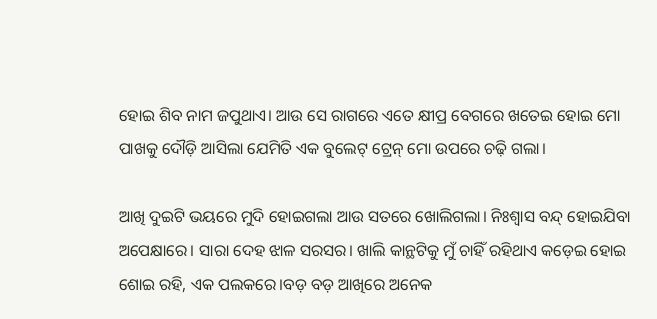ହୋଇ ଶିବ ନାମ ଜପୁଥାଏ। ଆଉ ସେ ରାଗରେ ଏତେ କ୍ଷୀପ୍ର ବେଗରେ ଖତେଇ ହୋଇ ମୋ ପାଖକୁ ଦୌଡ଼ି ଆସିଲା ଯେମିତି ଏକ ବୁଲେଟ୍ ଟ୍ରେନ୍ ମୋ ଉପରେ ଚଢ଼ି ଗଲା।

ଆଖି ଦୁଇଟି ଭୟରେ ମୁଦି ହୋଇଗଲା ଆଉ ସତରେ ଖୋଲିଗଲା। ନିଃଶ୍ୱାସ ବନ୍ଦ୍ ହୋଇଯିବା ଅପେକ୍ଷାରେ। ସାରା ଦେହ ଝାଳ ସରସର। ଖାଲି କାନ୍ଥଟିକୁ ମୁଁ ଚାହିଁ ରହିଥାଏ କଡ଼େଇ ହୋଇ ଶୋଇ ରହି, ଏକ ପଲକରେ।ବଡ଼ ବଡ଼ ଆଖିରେ ଅନେକ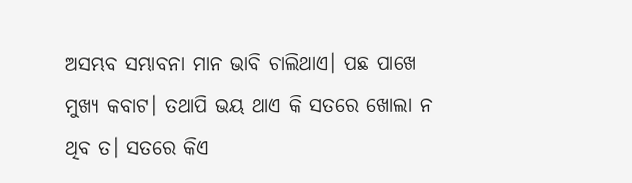ଅସମ୍ଭବ ସମ୍ଭାବନା ମାନ ଭାବି ଚାଲିଥାଏ। ପଛ ପାଖେ ମୁଖ୍ୟ କବାଟ। ତଥାପି ଭୟ ଥାଏ କି ସତରେ ଖୋଲା ନ ଥିବ ତ। ସତରେ କିଏ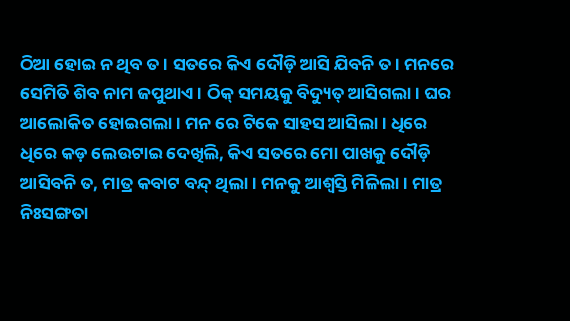ଠିଆ ହୋଇ ନ ଥିବ ତ। ସତରେ କିଏ ଦୌଡ଼ି ଆସି ଯିବନି ତ। ମନରେ ସେମିତି ଶିବ ନାମ ଜପୁଥାଏ। ଠିକ୍ ସମୟକୁ ବିଦ୍ୟୁତ୍ ଆସିଗଲା। ଘର ଆଲୋକିତ ହୋଇଗଲା। ମନ ରେ ଟିକେ ସାହସ ଆସିଲା। ଧିରେ ଧିରେ କଡ଼ ଲେଉଟାଇ ଦେଖିଲି, କିଏ ସତରେ ମୋ ପାଖକୁ ଦୌଡ଼ି ଆସିବନି ତ, ମାତ୍ର କବାଟ ବନ୍ଦ୍ ଥିଲା। ମନକୁ ଆଶ୍ୱସ୍ତି ମିଳିଲା। ମାତ୍ର ନିଃସଙ୍ଗତା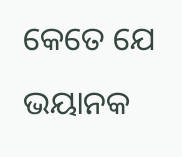କେତେ ଯେ ଭୟାନକ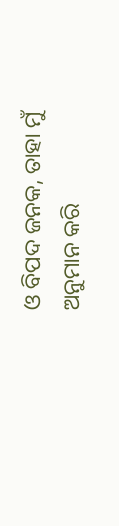ଓ ବିପଦ ଜନକ, ତାହା ମୁଁ ଅନୁମାନ କରି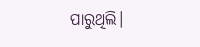ପାରୁଥିଲି।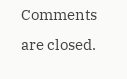Comments are closed.